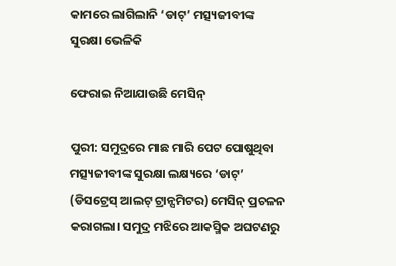କାମରେ ଲାଗିଲାନି ‘ଡାଟ୍‌’ ମତ୍ସ୍ୟଜୀବୀଙ୍କ ସୁରକ୍ଷା ଭେଳିକି

ଫେରାଇ ନିଆଯାଉଛି ମେସିନ୍‌

ପୁରୀ: ସମୁଦ୍ରରେ ମାଛ ମାରି ପେଟ ପୋଷୁଥିବା ମତ୍ସ୍ୟଜୀବୀଙ୍କ ସୁରକ୍ଷା ଲକ୍ଷ୍ୟରେ ‘ଡାଟ୍’ (ଡିସଟ୍ରେସ୍‌ ଆଲଟ୍ ଟ୍ରାନ୍ସମିଟର) ମେସିନ୍‌ ପ୍ରଚଳନ କରାଗଲା। ସମୁଦ୍ର ମଝିରେ ଆକସ୍ମିକ ଅଘଟଣରୁ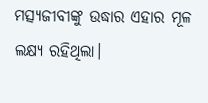ମତ୍ସ୍ୟଜୀବୀଙ୍କୁ ଉଦ୍ଧାର ଏହାର ମୂଳ ଲକ୍ଷ୍ୟ ରହିଥିଲା।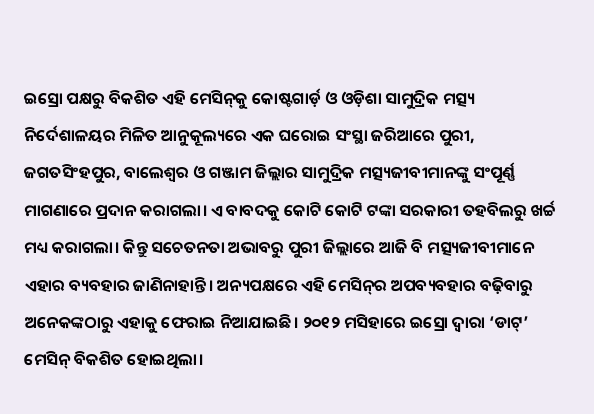ଇସ୍ରୋ ପକ୍ଷରୁ ବିକଶିତ ଏହି ମେସିନ୍‌କୁ କୋଷ୍ଟଗାର୍ଡ଼ ଓ ଓଡ଼ିଶା ସାମୁଦ୍ରିକ ମତ୍ସ୍ୟ ନିର୍ଦେଶାଳୟର ମିଳିତ ଆନୁକୂଲ୍ୟରେ ଏକ ଘରୋଇ ସଂସ୍ଥା ଜରିଆରେ ପୁରୀ, ଜଗତସିଂହପୁର, ବାଲେଶ୍ବର ଓ ଗଞ୍ଜାମ ଜିଲ୍ଲାର ସାମୁଦ୍ରିକ ମତ୍ସ୍ୟଜୀବୀମାନଙ୍କୁ ସଂପୂର୍ଣ୍ଣ ମାଗଣାରେ ପ୍ରଦାନ କରାଗଲା। ଏ ବାବଦକୁ କୋଟି କୋଟି ଟଙ୍କା ସରକାରୀ ତହବିଲରୁ ଖର୍ଚ୍ଚ ମଧ୍ୟ କରାଗଲା। କିନ୍ତୁ ସଚେତନତା ଅଭାବରୁ ପୁରୀ ଜିଲ୍ଲାରେ ଆଜି ବି ମତ୍ସ୍ୟଜୀବୀମାନେ ଏହାର ବ୍ୟବହାର ଜାଣିନାହାନ୍ତି। ଅନ୍ୟପକ୍ଷରେ ଏହି ମେସିନ୍‌ର ଅପବ୍ୟବହାର ବଢ଼ିବାରୁ ଅନେକଙ୍କଠାରୁ ଏହାକୁ ଫେରାଇ ନିଆଯାଇଛି। ୨୦୧୨ ମସିହାରେ ଇସ୍ରୋ ଦ୍ବାରା ‘ଡାଟ୍’ ମେସିନ୍ ବିକଶିତ ହୋଇଥିଲା।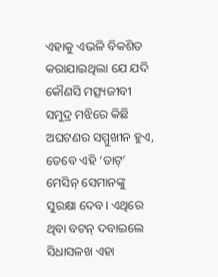ଏହାକୁ ଏଭଳି ବିକଶିତ କରାଯାଇଥିଲା ଯେ ‌ଯଦି କୌଣସି ମତ୍ସ୍ୟଜୀବୀ ସମୁଦ୍ର ମଝିରେ କିଛି ଅଘଟଣର ସମ୍ମୁଖୀନ ହୁଏ, ତେବେ ଏହି ‘ଡାଟ୍’ ମେସିନ୍ ସେମାନଙ୍କୁ ସୁରକ୍ଷା ଦେବ। ଏଥିରେ ଥିବା ବଟନ୍ ଦବାଇଲେ ସିଧାସଳଖ ଏହା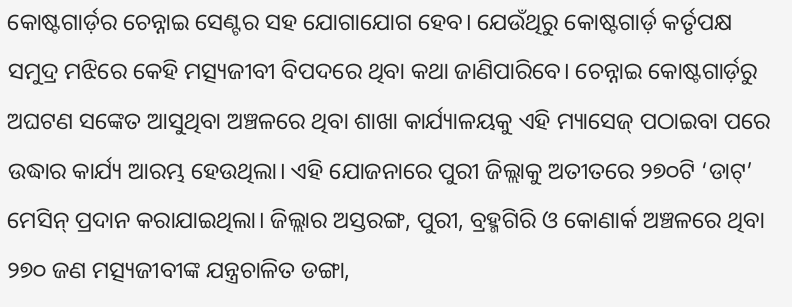କୋଷ୍ଟଗାର୍ଡ଼ର ଚେନ୍ନାଇ ସେଣ୍ଟର ସହ ଯୋଗାଯୋଗ ହେବ। ଯେଉଁଥିରୁ କୋଷ୍ଟଗାର୍ଡ଼ କର୍ତୃପକ୍ଷ ସମୁଦ୍ର ମଝିରେ କେହି ମତ୍ସ୍ୟଜୀବୀ ବିପଦରେ ଥିବା କଥା ଜାଣିପାରିବେ। ଚେନ୍ନାଇ କୋଷ୍ଟଗାର୍ଡ଼ରୁ ଅଘଟଣ ସଙ୍କେତ ଆସୁଥିବା ଅଞ୍ଚଳରେ ଥିବା ଶାଖା କାର୍ଯ୍ୟାଳୟକୁ ଏହି ମ୍ୟାସେଜ୍‌ ପଠାଇବା ପରେ ଉଦ୍ଧାର କାର୍ଯ୍ୟ ଆରମ୍ଭ ହେଉଥିଲା। ଏହି ଯୋଜନାରେ ପୁରୀ ଜିଲ୍ଲାକୁ ଅତୀତରେ ୨୭୦ଟି ‘ଡାଟ୍’ ମେସିନ୍ ପ୍ରଦାନ କରାଯାଇଥିଲା। ଜିଲ୍ଲାର ଅସ୍ତରଙ୍ଗ, ପୁରୀ, ବ୍ରହ୍ମଗିରି ଓ କୋଣାର୍କ ଅଞ୍ଚଳରେ ଥିବା ୨୭୦ ଜଣ ମତ୍ସ୍ୟଜୀବୀଙ୍କ ଯନ୍ତ୍ରଚାଳିତ ଡଙ୍ଗା,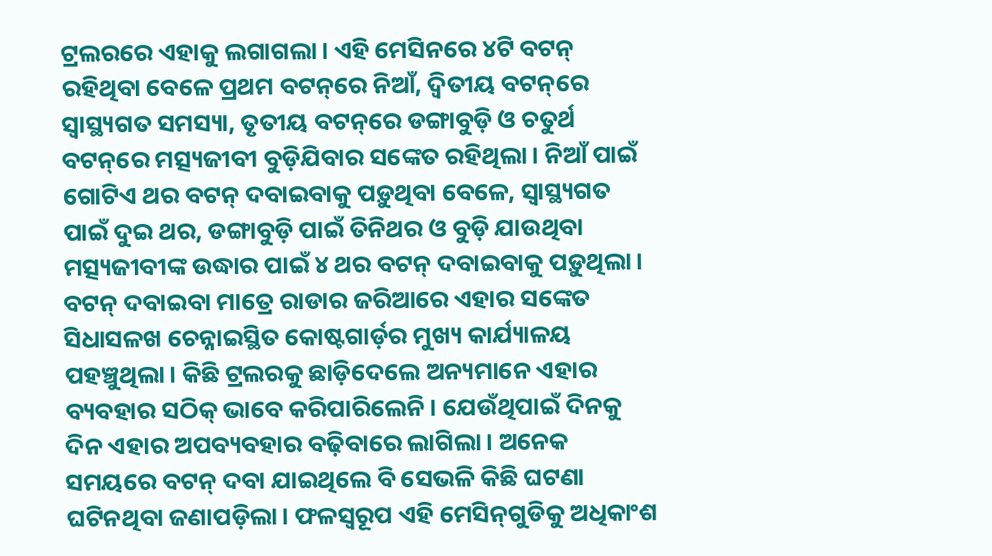ଟ୍ରଲରରେ ଏହାକୁ ଲଗାଗଲା। ଏହି ମେସିନରେ ୪ଟି ବଟନ୍ ରହିଥିବା ବେଳେ ପ୍ରଥମ ବଟନ୍‌ରେ ନିଆଁ, ଦ୍ବିତୀୟ ବଟନ୍‌ରେ ସ୍ବାସ୍ଥ୍ୟଗତ ସମସ୍ୟା, ତୃତୀୟ ବଟନ୍‌ରେ ଡଙ୍ଗାବୁଡ଼ି ଓ ଚତୁର୍ଥ ବଟନ୍‌ରେ ମତ୍ସ୍ୟଜୀବୀ ବୁଡ଼ିଯିବାର ସଙ୍କେତ ରହିଥିଲା। ନିଆଁ ପାଇଁ ଗୋଟିଏ ଥର ବଟନ୍ ଦବାଇବାକୁ ପଡ଼ୁଥିବା ବେଳେ, ସ୍ବାସ୍ଥ୍ୟଗତ ପାଇଁ ଦୁଇ ଥର, ଡଙ୍ଗାବୁଡ଼ି ପାଇଁ ତିନିଥର ଓ ବୁଡ଼ି ଯାଉଥିବା ମତ୍ସ୍ୟଜୀବୀଙ୍କ ଉଦ୍ଧାର ପାଇଁ ୪ ଥର ବଟନ୍ ଦବାଇବାକୁ ପଡ଼ୁଥିଲା। ବଟନ୍ ଦବାଇବା ମାତ୍ରେ ରାଡାର ଜରିଆରେ ଏହାର ସଙ୍କେତ ସିଧାସଳଖ ଚେନ୍ନାଇସ୍ଥିତ କୋଷ୍ଟଗାର୍ଡ଼ର ମୁଖ୍ୟ କାର୍ଯ୍ୟାଳୟ ପହଞ୍ଚୁଥିଲା। କିଛି ଟ୍ରଲରକୁ ଛାଡ଼ିଦେଲେ ଅନ୍ୟମାନେ ଏହାର ବ୍ୟବହାର ସଠିକ୍ ଭାବେ କରିପାରିଲେନି। ଯେଉଁଥିପାଇଁ ଦିନକୁ ଦିନ ଏହାର ଅପବ୍ୟବହାର ବଢ଼ିବାରେ ଲାଗିଲା। ଅନେକ ସମୟରେ ବଟନ୍ ଦବା ଯାଇଥିଲେ ବି ସେଭଳି କିଛି ଘଟଣା ଘଟିନଥିବା ଜଣାପଡ଼ିଲା। ଫଳ‌ସ୍ବରୂପ ଏହି ମେସିନ୍‌ଗୁଡିକୁ ଅଧିକାଂଶ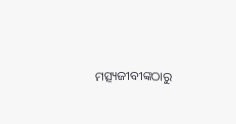ମତ୍ସ୍ୟଜୀବୀଙ୍କଠାରୁ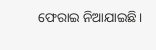ଫେରାଇ ନିଆଯାଇଛି।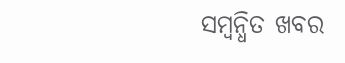ସମ୍ବନ୍ଧିତ ଖବର